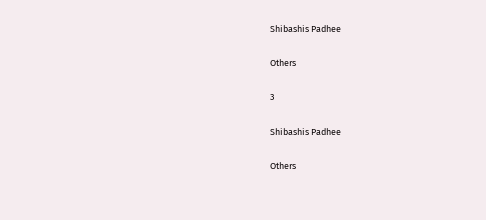Shibashis Padhee

Others

3

Shibashis Padhee

Others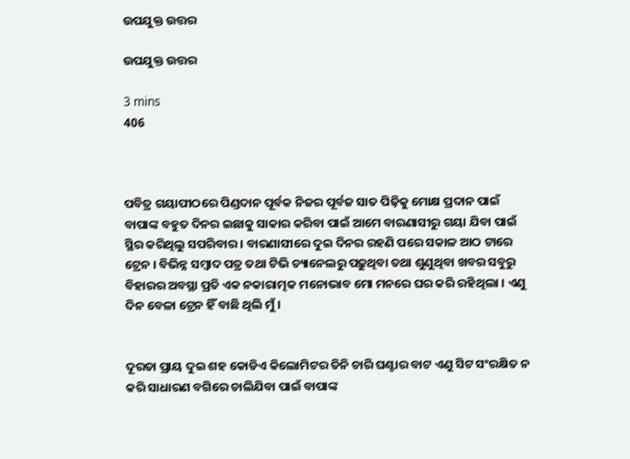ଉପଯୁକ୍ତ ଉତ୍ତର

ଉପଯୁକ୍ତ ଉତ୍ତର

3 mins
406



ପବିତ୍ର ଗୟାପୀଠରେ ପିଣ୍ଡଦାନ ପୂର୍ବକ ନିଜର ପୂର୍ବଜ ସାତ ପିଢ଼ିକୁ ମୋକ୍ଷ ପ୍ରଦାନ ପାଇଁ ବାପାଙ୍କ ବହୁତ ଦିନର ଇଛାକୁ ସାକାର କରିବା ପାଇଁ ଆମେ ବାରଣାସୀରୁ ଗୟା ଯିବା ପାଇଁ ସ୍ଥିର କରିଥିଲୁ ସପରିବାର । ବାରଣାସୀରେ ଦୁଇ ଦିନର ରହଣି ପରେ ସକାଳ ଆଠ ଟାରେ ଟ୍ରେନ । ବିଭିନ୍ନ ସମ୍ୱାଦ ପତ୍ର ତଥା ଟିଭି ଚ୍ୟାନେଲରୁ ପଢ଼ୁଥିବା ତଥା ଶୁଣୁଥିବା ଖବର ସବୁରୁ ବିହାରର ଅବସ୍ଥା ପ୍ରତି ଏକ ନକାରାତ୍ମକ ମନୋଭାବ ମୋ ମନରେ ଘର କରି ରହିଥିଲା । ଏଣୁ ଦିନ ବେଳା ଟ୍ରେନ ହିଁ ବାଛି ଥିଲି ମୁଁ ।


ଦୂରତା ପ୍ରାୟ ଦୁଇ ଶହ କୋଡିଏ କିଲୋମିଟର ତିନି ଚାରି ଘଣ୍ଟାର ବାଟ ଏଣୁ ସିଟ ସଂରକ୍ଷିତ ନ କରି ସାଧାରଣ ବଗିରେ ଚାଲିଯିବା ପାଇଁ ବାପାଙ୍କ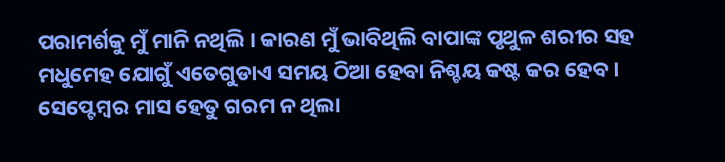ପରାମର୍ଶକୁ ମୁଁ ମାନି ନଥିଲି । କାରଣ ମୁଁ ଭାବିଥିଲି ବାପାଙ୍କ ପୃଥୁଳ ଶରୀର ସହ ମଧୁମେହ ଯୋଗୁଁ ଏତେଗୁଡାଏ ସମୟ ଠିଆ ହେବା ନିଶ୍ଚୟ କଷ୍ଟ କର ହେବ । ସେପ୍ଟେମ୍ବର ମାସ ହେତୁ ଗରମ ନ ଥିଲା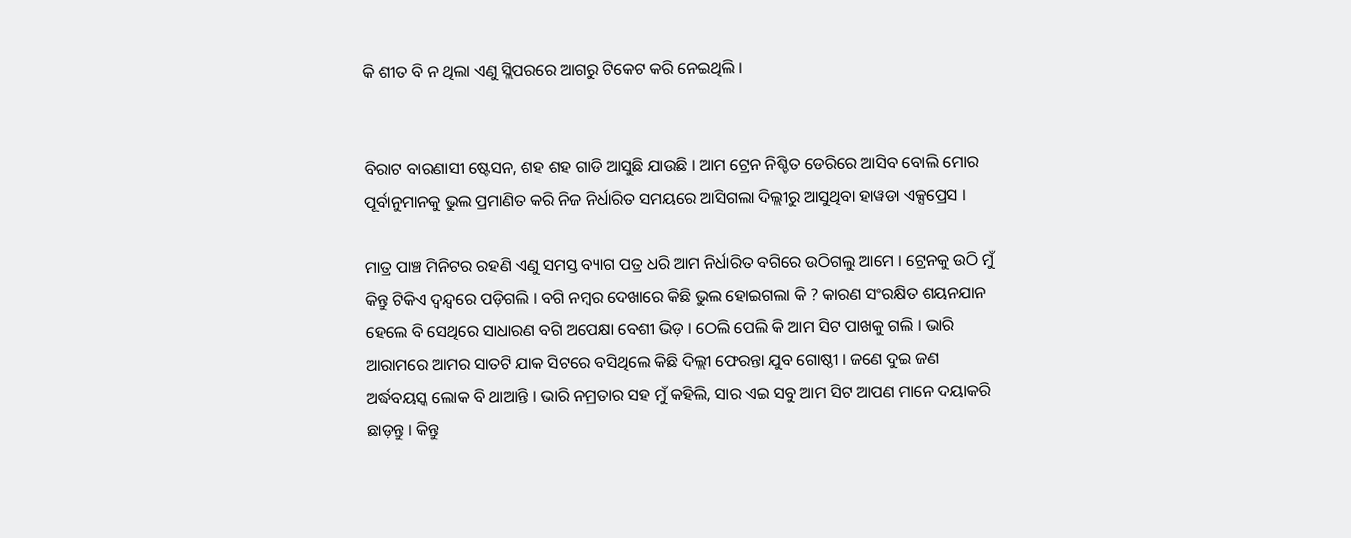କି ଶୀତ ବି ନ ଥିଲା ଏଣୁ ସ୍ଲିପରରେ ଆଗରୁ ଟିକେଟ କରି ନେଇଥିଲି ।


ବିରାଟ ବାରଣାସୀ ଷ୍ଟେସନ, ଶହ ଶହ ଗାଡି ଆସୁଛି ଯାଉଛି । ଆମ ଟ୍ରେନ ନିଶ୍ଚିତ ଡେରିରେ ଆସିବ ବୋଲି ମୋର ପୂର୍ବାନୁମାନକୁ ଭୁଲ ପ୍ରମାଣିତ କରି ନିଜ ନିର୍ଧାରିତ ସମୟରେ ଆସିଗଲା ଦିଲ୍ଲୀରୁ ଆସୁଥିବା ହାୱଡା ଏକ୍ସପ୍ରେସ ।

ମାତ୍ର ପାଞ୍ଚ ମିନିଟର ରହଣି ଏଣୁ ସମସ୍ତ ବ୍ୟାଗ ପତ୍ର ଧରି ଆମ ନିର୍ଧାରିତ ବଗିରେ ଉଠିଗଲୁ ଆମେ । ଟ୍ରେନକୁ ଉଠି ମୁଁ କିନ୍ତୁ ଟିକିଏ ଦ୍ୱନ୍ଦ୍ୱରେ ପଡ଼ିଗଲି । ବଗି ନମ୍ବର ଦେଖାରେ କିଛି ଭୁଲ ହୋଇଗଲା କି ? କାରଣ ସଂରକ୍ଷିତ ଶୟନଯାନ ହେଲେ ବି ସେଥିରେ ସାଧାରଣ ବଗି ଅପେକ୍ଷା ବେଶୀ ଭିଡ଼ । ଠେଲି ପେଲି କି ଆମ ସିଟ ପାଖକୁ ଗଲି । ଭାରି ଆରାମରେ ଆମର ସାତଟି ଯାକ ସିଟରେ ବସିଥିଲେ କିଛି ଦିଲ୍ଲୀ ଫେରନ୍ତା ଯୁବ ଗୋଷ୍ଠୀ । ଜଣେ ଦୁଇ ଜଣ ଅର୍ଦ୍ଧବୟସ୍କ ଲୋକ ବି ଥାଆନ୍ତି । ଭାରି ନମ୍ରତାର ସହ ମୁଁ କହିଲି, ସାର ଏଇ ସବୁ ଆମ ସିଟ ଆପଣ ମାନେ ଦୟାକରି ଛାଡ଼ନ୍ତୁ । କିନ୍ତୁ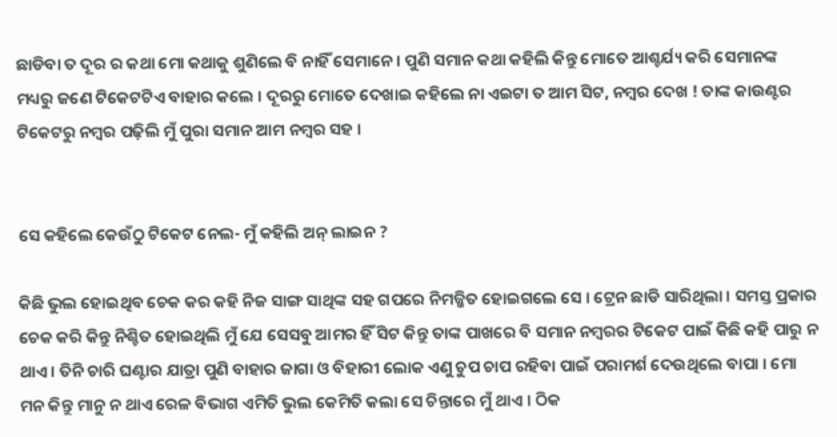ଛାଡିବା ତ ଦୂର ର କଥା ମୋ କଥାକୁ ଶୁଣିଲେ ବି ନାହିଁ ସେମାନେ । ପୁଣି ସମାନ କଥା କହିଲି କିନ୍ତୁ ମୋତେ ଆଶ୍ଚର୍ଯ୍ୟ କରି ସେମାନଙ୍କ ମଧ୍ୟରୁ ଜଣେ ଟିକେଟଟିଏ ବାହାର କଲେ । ଦୂରରୁ ମୋତେ ଦେଖାଇ କହିଲେ ନା ଏଇଟା ତ ଆମ ସିଟ, ନମ୍ବର ଦେଖ ! ତାଙ୍କ କାଉଣ୍ଟର ଟିକେଟରୁ ନମ୍ବର ପଢ଼ିଲି ମୁଁ ପୁରା ସମାନ ଆମ ନମ୍ବର ସହ ।


ସେ କହିଲେ କେଉଁଠୁ ଟିକେଟ ନେଲ- ମୁଁ କହିଲି ଅନ୍ ଲାଇନ ?

କିଛି ଭୁଲ ହୋଇଥିବ ଚେକ କର କହି ନିଜ ସାଙ୍ଗ ସାଥିଙ୍କ ସହ ଗପରେ ନିମଜ୍ଜିତ ହୋଇଗଲେ ସେ । ଟ୍ରେନ ଛାଡି ସାରିଥିଲା । ସମସ୍ତ ପ୍ରକାର ଚେକ କରି କିନ୍ତୁ ନିଶ୍ଚିତ ହୋଇଥିଲି ମୁଁ ଯେ ସେସବୁ ଆମର ହିଁ ସିଟ କିନ୍ତୁ ତାଙ୍କ ପାଖରେ ବି ସମାନ ନମ୍ବରର ଟିକେଟ ପାଇଁ କିଛି କହି ପାରୁ ନ ଥାଏ । ତିନି ଚାରି ଘଣ୍ଟାର ଯାତ୍ରା ପୁଣି ବାହାର ଜାଗା ଓ ବିହାରୀ ଲୋକ ଏଣୁ ଚୁପ ଚାପ ରହିବା ପାଇଁ ପରାମର୍ଶ ଦେଉଥିଲେ ବାପା । ମୋ ମନ କିନ୍ତୁ ମାନୁ ନ ଥାଏ ରେଳ ବିଭାଗ ଏମିତି ଭୁଲ କେମିତି କଲା ସେ ଚିନ୍ତାରେ ମୁଁ ଥାଏ । ଠିକ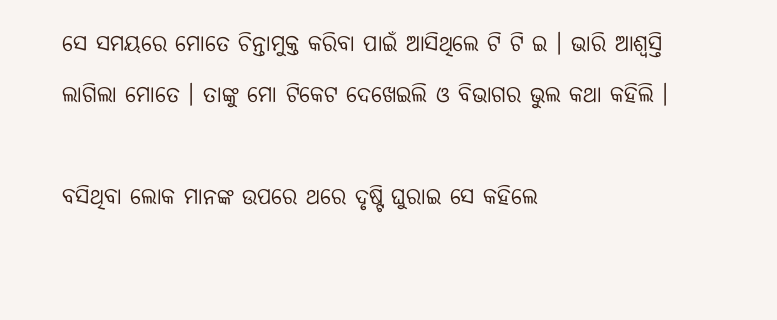ସେ ସମୟରେ ମୋତେ ଚିନ୍ତାମୁକ୍ତ କରିବା ପାଇଁ ଆସିଥିଲେ ଟି ଟି ଇ । ଭାରି ଆଶ୍ବସ୍ତି ଲାଗିଲା ମୋତେ । ତାଙ୍କୁ ମୋ ଟିକେଟ ଦେଖେଇଲି ଓ ବିଭାଗର ଭୁଲ କଥା କହିଲି ।

ବସିଥିବା ଲୋକ ମାନଙ୍କ ଉପରେ ଥରେ ଦୃଷ୍ଟି ଘୁରାଇ ସେ କହିଲେ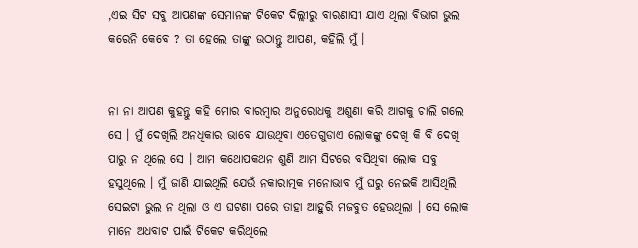,ଏଇ ସିଟ ସବୁ ଆପଣଙ୍କ ସେମାନଙ୍କ ଟିକେଟ ଦିଲ୍ଲୀରୁ ବାରଣାସୀ ଯାଏ ଥିଲା ବିଭାଗ ଭୁଲ କରେନି କେବେ ? ତା ହେଲେ ତାଙ୍କୁ ଉଠାନ୍ତୁ ଆପଣ, କହିଲି ମୁଁ ।


ନା ନା ଆପଣ କୁହନ୍ତୁ କହି ମୋର ବାରମ୍ବାର ଅନୁରୋଧକୁ ଅଶୁଣା କରି ଆଗକୁ ଚାଲି ଗଲେ ସେ । ମୁଁ ଦେଖିଲି ଅନଧିକାର ଭାବେ ଯାଉଥିବା ଏତେଗୁଡାଏ ଲୋକଙ୍କୁ ଦେଖି କି ବି ଦେଖି ପାରୁ ନ ଥିଲେ ସେ । ଆମ କଥୋପକଥନ ଶୁଣି ଆମ ସିଟରେ ବସିଥିବା ଲୋକ ସବୁ ହସୁଥିଲେ । ମୁଁ ଜାଣି ଯାଇଥିଲି ଯେଉଁ ନକାରାତ୍ମକ ମନୋଭାବ ମୁଁ ଘରୁ ନେଇକି ଆସିଥିଲି ସେଇଟା ଭୁଲ ନ ଥିଲା ଓ ଏ ଘଟଣା ପରେ ତାହା ଆହୁରି ମଜବୁତ ହେଉଥିଲା । ସେ ଲୋକ ମାନେ ଅଧବାଟ ପାଇଁ ଟିକେଟ କରିଥିଲେ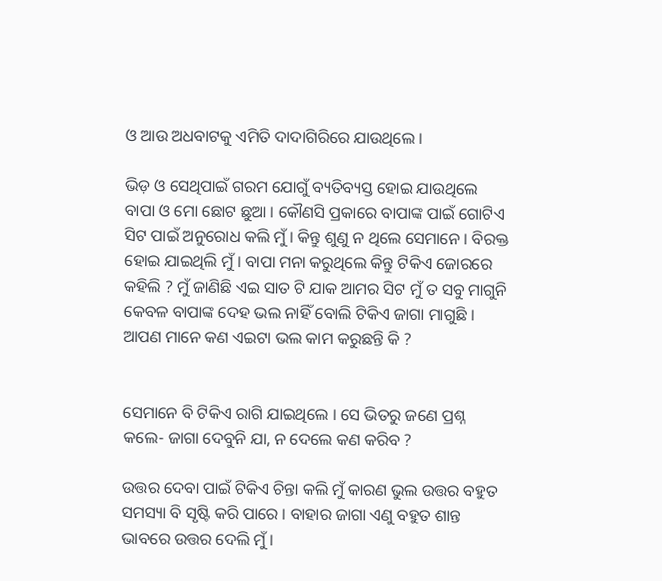ଓ ଆଉ ଅଧବାଟକୁ ଏମିତି ଦାଦାଗିରିରେ ଯାଉଥିଲେ ।

ଭିଡ଼ ଓ ସେଥିପାଇଁ ଗରମ ଯୋଗୁଁ ବ୍ୟତିବ୍ୟସ୍ତ ହୋଇ ଯାଉଥିଲେ ବାପା ଓ ମୋ ଛୋଟ ଛୁଆ । କୌଣସି ପ୍ରକାରେ ବାପାଙ୍କ ପାଇଁ ଗୋଟିଏ ସିଟ ପାଇଁ ଅନୁରୋଧ କଲି ମୁଁ । କିନ୍ତୁ ଶୁଣୁ ନ ଥିଲେ ସେମାନେ । ବିରକ୍ତ ହୋଇ ଯାଇଥିଲି ମୁଁ । ବାପା ମନା କରୁଥିଲେ କିନ୍ତୁ ଟିକିଏ ଜୋରରେ କହିଲି ? ମୁଁ ଜାଣିଛି ଏଇ ସାତ ଟି ଯାକ ଆମର ସିଟ ମୁଁ ତ ସବୁ ମାଗୁନି କେବଳ ବାପାଙ୍କ ଦେହ ଭଲ ନାହିଁ ବୋଲି ଟିକିଏ ଜାଗା ମାଗୁଛି । ଆପଣ ମାନେ କଣ ଏଇଟା ଭଲ କାମ କରୁଛନ୍ତି କି ?


ସେମାନେ ବି ଟିକିଏ ରାଗି ଯାଇଥିଲେ । ସେ ଭିତରୁ ଜଣେ ପ୍ରଶ୍ନ କଲେ- ଜାଗା ଦେବୁନି ଯା, ନ ଦେଲେ କଣ କରିବ ?

ଉତ୍ତର ଦେବା ପାଇଁ ଟିକିଏ ଚିନ୍ତା କଲି ମୁଁ କାରଣ ଭୁଲ ଉତ୍ତର ବହୁତ ସମସ୍ୟା ବି ସୃଷ୍ଟି କରି ପାରେ । ବାହାର ଜାଗା ଏଣୁ ବହୁତ ଶାନ୍ତ ଭାବରେ ଉତ୍ତର ଦେଲି ମୁଁ ।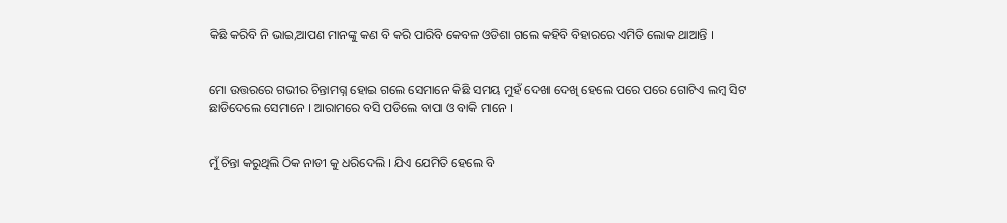କିଛି କରିବି ନି ଭାଇ,ଆପଣ ମାନଙ୍କୁ କଣ ବି କରି ପାରିବି କେବଳ ଓଡିଶା ଗଲେ କହିବି ବିହାରରେ ଏମିତି ଲୋକ ଥାଆନ୍ତି ।


ମୋ ଉତ୍ତରରେ ଗଭୀର ଚିନ୍ତାମଗ୍ନ ହୋଇ ଗଲେ ସେମାନେ କିଛି ସମୟ ମୁହଁ ଦେଖା ଦେଖି ହେଲେ ପରେ ପରେ ଗୋଟିଏ ଲମ୍ବ ସିଟ ଛାଡିଦେଲେ ସେମାନେ । ଆରାମରେ ବସି ପଡିଲେ ବାପା ଓ ବାକି ମାନେ ।


ମୁଁ ଚିନ୍ତା କରୁଥିଲି ଠିକ ନାଡୀ କୁ ଧରିଦେଲି । ଯିଏ ଯେମିତି ହେଲେ ବି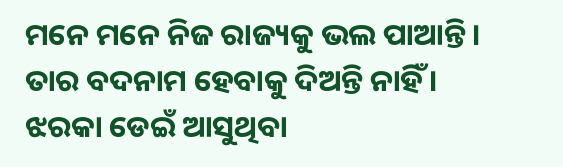ମନେ ମନେ ନିଜ ରାଜ୍ୟକୁ ଭଲ ପାଆନ୍ତି । ତାର ବଦନାମ ହେବାକୁ ଦିଅନ୍ତି ନାହିଁ । ଝରକା ଡେଇଁ ଆସୁଥିବା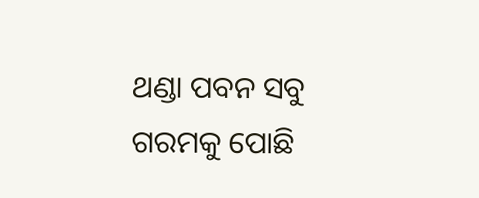ଥଣ୍ଡା ପବନ ସବୁ ଗରମକୁ ପୋଛି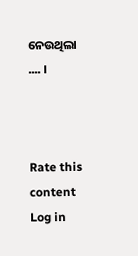ନେଉଥିଲା .... ।



Rate this content
Log in